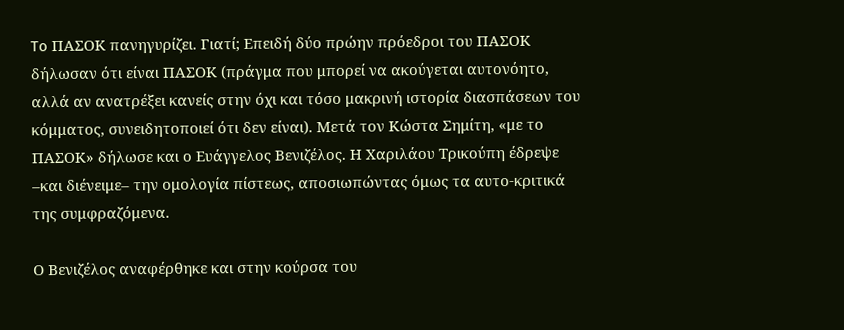To ΠΑΣΟΚ πανηγυρίζει. Γιατί; Επειδή δύο πρώην πρόεδροι του ΠΑΣΟΚ δήλωσαν ότι είναι ΠΑΣΟΚ (πράγμα που μπορεί να ακούγεται αυτονόητο, αλλά αν ανατρέξει κανείς στην όχι και τόσο μακρινή ιστορία διασπάσεων του κόμματος, συνειδητοποιεί ότι δεν είναι). Μετά τον Κώστα Σημίτη, «με το ΠΑΣΟΚ» δήλωσε και ο Ευάγγελος Βενιζέλος. Η Χαριλάου Τρικούπη έδρεψε –και διένειμε– την ομολογία πίστεως, αποσιωπώντας όμως τα αυτο-κριτικά της συμφραζόμενα.

Ο Βενιζέλος αναφέρθηκε και στην κούρσα του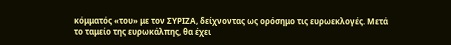κόμματός «του» με τον ΣΥΡΙΖΑ, δείχνοντας ως ορόσημο τις ευρωεκλογές. Μετά το ταμείο της ευρωκάλπης, θα έχει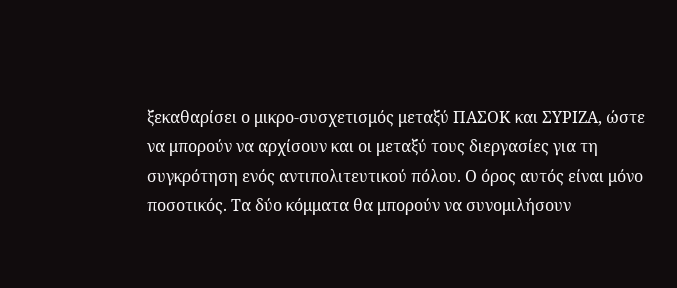ξεκαθαρίσει ο μικρο-συσχετισμός μεταξύ ΠΑΣΟΚ και ΣΥΡΙΖΑ, ώστε να μπορούν να αρχίσουν και οι μεταξύ τους διεργασίες για τη συγκρότηση ενός αντιπολιτευτικού πόλου. Ο όρος αυτός είναι μόνο ποσοτικός. Τα δύο κόμματα θα μπορούν να συνομιλήσουν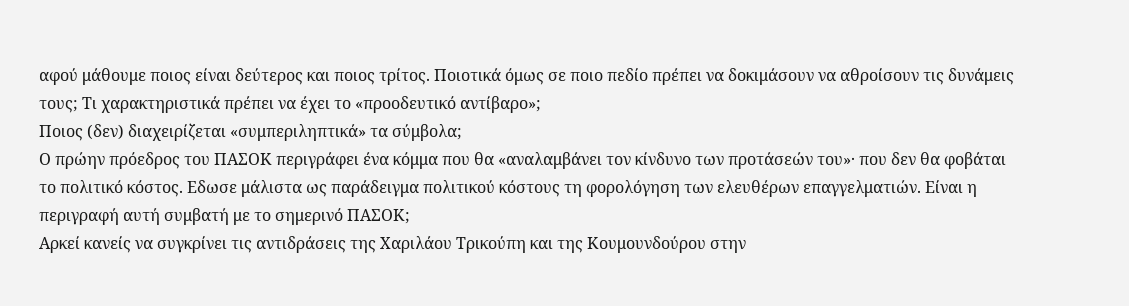αφού μάθουμε ποιος είναι δεύτερος και ποιος τρίτος. Ποιοτικά όμως σε ποιο πεδίο πρέπει να δοκιμάσουν να αθροίσουν τις δυνάμεις τους; Τι χαρακτηριστικά πρέπει να έχει το «προοδευτικό αντίβαρο»;
Ποιος (δεν) διαχειρίζεται «συμπεριληπτικά» τα σύμβολα;
Ο πρώην πρόεδρος του ΠΑΣΟΚ περιγράφει ένα κόμμα που θα «αναλαμβάνει τον κίνδυνο των προτάσεών του»· που δεν θα φοβάται το πολιτικό κόστος. Εδωσε μάλιστα ως παράδειγμα πολιτικού κόστους τη φορολόγηση των ελευθέρων επαγγελματιών. Είναι η περιγραφή αυτή συμβατή με το σημερινό ΠΑΣΟΚ;
Αρκεί κανείς να συγκρίνει τις αντιδράσεις της Χαριλάου Τρικούπη και της Κουμουνδούρου στην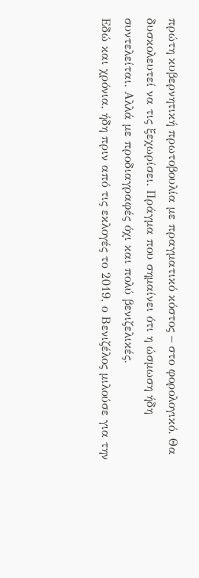πρώτη κυβερνητική πρωτοβουλία με πραγματικό κόστος – στο φορολογικό. Θα δυσκολευτεί να τις ξεχωρίσει. Πράγμα που σημαίνει ότι η ώσμωση ήδη συντελείται. Αλλά με προδιαγραφές όχι και πολύ βενιζελικές.
Εδώ και χρόνια, ήδη πριν από τις εκλογές το 2019, ο Βενιζέλος μιλούσε για την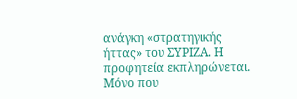ανάγκη «στρατηγικής ήττας» του ΣΥΡΙΖΑ. Η προφητεία εκπληρώνεται. Μόνο που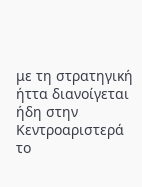με τη στρατηγική ήττα διανοίγεται ήδη στην Κεντροαριστερά το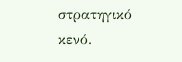στρατηγικό κενό.